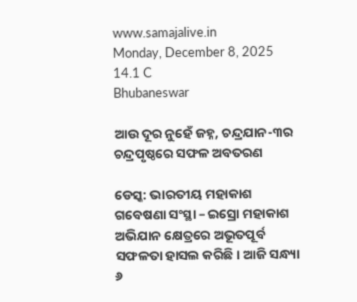www.samajalive.in
Monday, December 8, 2025
14.1 C
Bhubaneswar

ଆଉ ଦୂର ନୁହେଁ ଜହ୍ନ, ଚନ୍ଦ୍ରଯାନ-୩ର ଚନ୍ଦ୍ରପୃଷ୍ଠରେ ସଫଳ ଅବତରଣ

ଡେସ୍କ: ଭାରତୀୟ ମହାକାଶ ଗବେଷଣା ସଂସ୍ଥା – ଇସ୍ରୋ ମହାକାଶ ଅଭିଯାନ କ୍ଷେତ୍ରରେ ଅଭୂତପୂର୍ବ ସଫଳତା ହାସଲ କରିଛି। ଆଜି ସନ୍ଧ୍ୟା ୬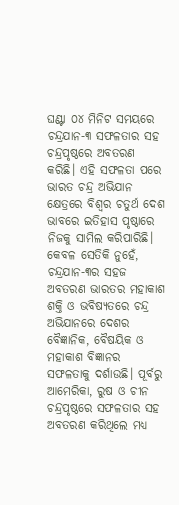ଘଣ୍ଟା ୦୪ ମିନିଟ ସମୟରେ ଚନ୍ଦ୍ରଯାନ-୩ ସଫଳତାର ସହ ଚନ୍ଦ୍ରପୃଷ୍ଠରେ ଅବତରଣ କରିଛି। ଏହି ସଫଳତା ପରେ ଭାରତ ଚନ୍ଦ୍ର ଅଭିଯାନ କ୍ଷେତ୍ରରେ ବିଶ୍ୱର ଚତୁର୍ଥ ଦେଶ ଭାବରେ ଇତିହାସ ପୃଷ୍ଠାରେ ନିଜକୁ ସାମିଲ କରିପାରିଛି। କେବଳ ସେତିକି ନୁହେଁ, ଚନ୍ଦ୍ରଯାନ-୩ର ସହଜ ଅବତରଣ ଭାରତର ମହାକାଶ ଶକ୍ତି ଓ ଭବିଷ୍ୟତରେ ଚନ୍ଦ୍ର ଅଭିଯାନରେ ଦେଶର ବୈଜ୍ଞାନିକ, ବୈଷୟିକ ଓ ମହାକାଶ ବିଜ୍ଞାନର ସଫଳତାକୁ ଦର୍ଶାଉଛି। ପୂର୍ବରୁ ଆମେରିକା, ରୁଷ ଓ ଚୀନ ଚନ୍ଦ୍ରପୃଷ୍ଠରେ ସଫଳତାର ସହ ଅବତରଣ କରିଥିଲେ ମଧ୍ୟ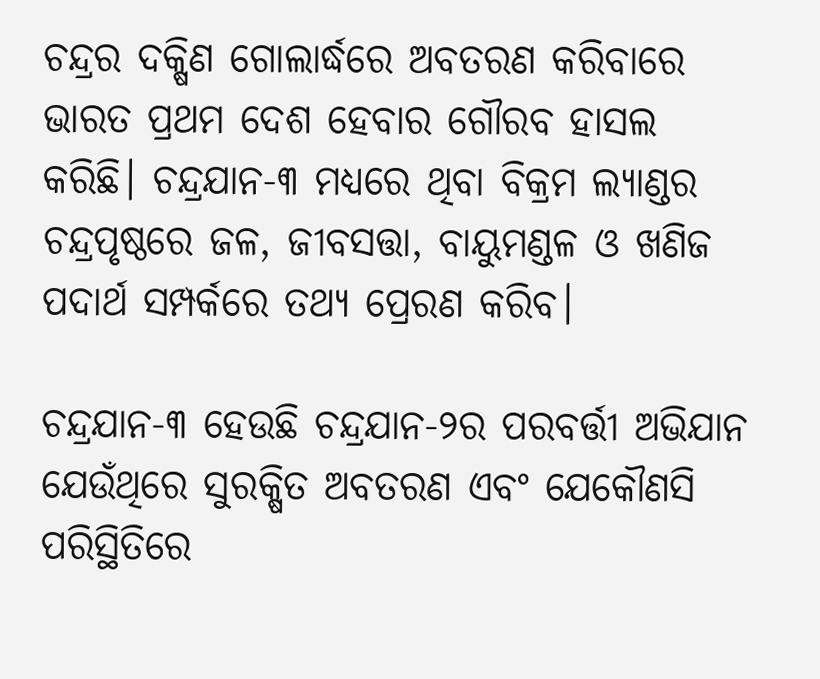ଚନ୍ଦ୍ରର ଦକ୍ଷିଣ ଗୋଲାର୍ଦ୍ଧରେ ଅବତରଣ କରିବାରେ ଭାରତ ପ୍ରଥମ ଦେଶ ହେବାର ଗୌରବ ହାସଲ କରିଛି। ଚନ୍ଦ୍ରଯାନ-୩ ମଧ୍ୟରେ ଥିବା ବିକ୍ରମ ଲ୍ୟାଣ୍ଡର ଚନ୍ଦ୍ରପୃଷ୍ଠରେ ଜଳ, ଜୀବସତ୍ତା, ବାୟୁମଣ୍ଡଳ ଓ ଖଣିଜ ପଦାର୍ଥ ସମ୍ପର୍କରେ ତଥ୍ୟ ପ୍ରେରଣ କରିବ।

ଚନ୍ଦ୍ରଯାନ-୩ ହେଉଛି ଚନ୍ଦ୍ରଯାନ-୨ର ପରବର୍ତ୍ତୀ ଅଭିଯାନ ଯେଉଁଥିରେ ସୁରକ୍ଷିତ ଅବତରଣ ଏବଂ ଯେକୌଣସି ପରିସ୍ଥିତିରେ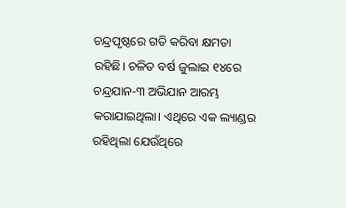ଚନ୍ଦ୍ରପୃଷ୍ଠରେ ଗତି କରିବା କ୍ଷମତା ରହିଛି। ଚଳିତ ବର୍ଷ ଜୁଲାଇ ୧୪ରେ ଚନ୍ଦ୍ରଯାନ-୩ ଅଭିଯାନ ଆରମ୍ଭ କରାଯାଇଥିଲା। ଏଥିରେ ଏକ ଲ୍ୟାଣ୍ଡର ରହିଥିଲା ଯେଉଁଥିରେ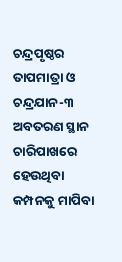ଚନ୍ଦ୍ରପୃଷ୍ଠର ତାପମାତ୍ରା ଓ ଚନ୍ଦ୍ରଯାନ-୩ ଅବତରଣ ସ୍ଥାନ ଚାରିପାଖରେ ହେଉଥିବା କମ୍ପନକୁ ମାପିବା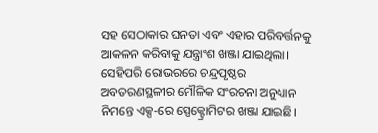ସହ ସେଠାକାର ଘନତା ଏବଂ ଏହାର ପରିବର୍ତ୍ତନକୁ ଆକଳନ କରିବାକୁ ଯନ୍ତ୍ରାଂଶ ଖଞ୍ଜା ଯାଇଥିଲା। ସେହିପରି ରୋଭରରେ ଚନ୍ଦ୍ରପୃଷ୍ଠର ଅବତରଣସ୍ଥଳୀର ମୌଳିକ ସଂରଚନା ଅନୁଧ୍ୟାନ ନିମନ୍ତେ ଏକ୍ସ-ରେ ସ୍ପେକ୍ଟ୍ରୋମିଟର ଖଞ୍ଜା ଯାଇଛି।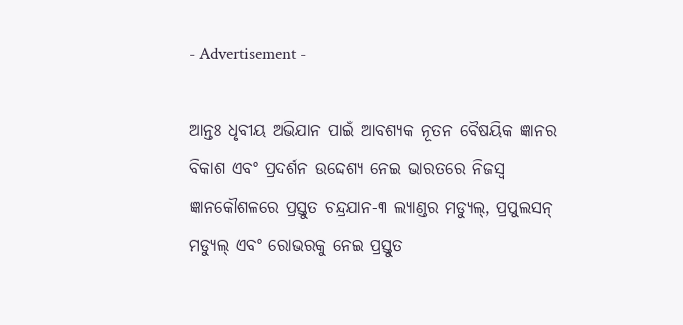- Advertisement -

ଆନ୍ତଃ ଧୃବୀୟ ଅଭିଯାନ ପାଇଁ ଆବଶ୍ୟକ ନୂତନ ବୈଷୟିକ ଜ୍ଞାନର ବିକାଶ ଏବଂ ପ୍ରଦର୍ଶନ ଉଦ୍ଦେଶ୍ୟ ନେଇ ଭାରତରେ ନିଜସ୍ୱ ଜ୍ଞାନକୌଶଳରେ ପ୍ରସ୍ତୁତ ଚନ୍ଦ୍ରଯାନ-୩ ଲ୍ୟାଣ୍ଡର ମଡ୍ୟୁଲ୍, ପ୍ରପୁଲସନ୍ ମଡ୍ୟୁଲ୍ ଏବଂ ରୋଭରକୁ ନେଇ ପ୍ରସ୍ତୁତ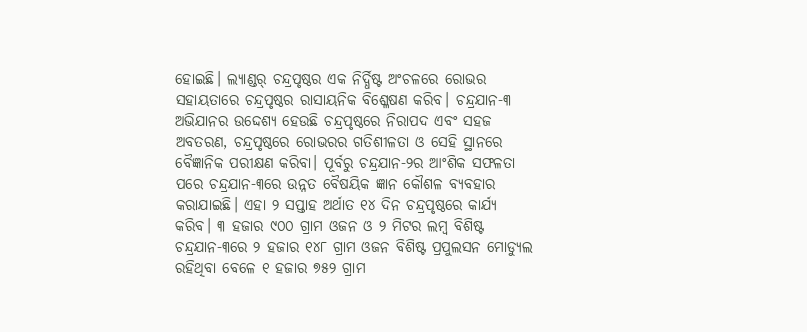ହୋଇଛି। ଲ୍ୟାଣ୍ଡର୍ ଚନ୍ଦ୍ରପୃଷ୍ଠର ଏକ ନିର୍ଦ୍ଧିଷ୍ଟ ଅଂଚଳରେ ରୋଭର ସହାୟତାରେ ଚନ୍ଦ୍ରପୃଷ୍ଠର ରାସାୟନିକ ବିଶ୍ଳେଷଣ କରିବ। ଚନ୍ଦ୍ରଯାନ-୩ ଅଭିଯାନର ଉଦ୍ଦେଶ୍ୟ ହେଉଛି ଚନ୍ଦ୍ରପୃଷ୍ଠରେ ନିରାପଦ ଏବଂ ସହଜ ଅବତରଣ, ଚନ୍ଦ୍ରପୃଷ୍ଠରେ ରୋଭରର ଗତିଶୀଳତା ଓ ସେହି ସ୍ଥାନରେ ବୈଜ୍ଞାନିକ ପରୀକ୍ଷଣ କରିବା। ପୂର୍ବରୁ ଚନ୍ଦ୍ରଯାନ-୨ର ଆଂଶିକ ସଫଳତା ପରେ ଚନ୍ଦ୍ରଯାନ-୩ରେ ଉନ୍ନତ ବୈଷୟିକ ଜ୍ଞାନ କୌଶଳ ବ୍ୟବହାର କରାଯାଇଛି। ଏହା ୨ ସପ୍ତାହ ଅର୍ଥାତ ୧୪ ଦିନ ଚନ୍ଦ୍ରପୃଷ୍ଠରେ କାର୍ଯ୍ୟ କରିବ। ୩ ହଜାର ୯୦୦ ଗ୍ରାମ ଓଜନ ଓ ୨ ମିଟର ଲମ୍ବ ବିଶିଷ୍ଟ ଚନ୍ଦ୍ରଯାନ-୩ରେ ୨ ହଜାର ୧୪୮ ଗ୍ରାମ ଓଜନ ବିଶିଷ୍ଟ ପ୍ରପୁଲସନ ମୋଡ୍ୟୁଲ ରହିଥିବା ବେଳେ ୧ ହଜାର ୭୫୨ ଗ୍ରାମ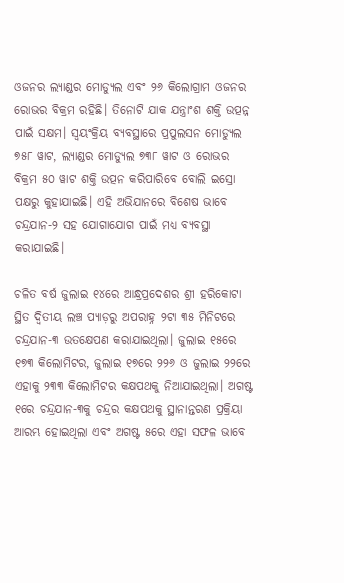ଓଜନର ଲ୍ୟାଣ୍ଡର ମୋଡ୍ୟୁଲ ଏବଂ ୨୬ କିଲୋଗ୍ରାମ ଓଜନର ରୋଭର ବିକ୍ରମ ରହିଛି। ତିନୋଟି ଯାକ ଯନ୍ତ୍ରାଂଶ ଶକ୍ତି ଉତ୍ପନ୍ନ ପାଇଁ ସକ୍ଷମ। ସ୍ୱୟଂକ୍ରିୟ ବ୍ୟବସ୍ଥାରେ ପ୍ରପୁଲସନ ମୋଡ୍ୟୁଲ ୭୫୮ ୱାଟ, ଲ୍ୟାଣ୍ଡର ମୋଡ୍ୟୁଲ ୭୩୮ ୱାଟ ଓ ରୋଭର ବିକ୍ରମ ୫୦ ୱାଟ ଶକ୍ତି ଉତ୍ପନ କରିପାରିବେ ବୋଲି ଇସ୍ରୋ ପକ୍ଷରୁ କୁହାଯାଇଛି। ଏହି ଅଭିଯାନରେ ବିଶେଷ ଭାବେ ଚନ୍ଦ୍ରଯାନ-୨ ସହ ଯୋଗାଯୋଗ ପାଇଁ ମଧ୍ୟ ବ୍ୟବସ୍ଥା କରାଯାଇଛି।

ଚଳିତ ବର୍ଷ ଜୁଲାଇ ୧୪ରେ ଆନ୍ଧ୍ରପ୍ରଦେଶର ଶ୍ରୀ ହରିକୋଟା ସ୍ଥିତ ଦ୍ଵିତୀୟ ଲଞ୍ଚ ପ୍ୟାଡ଼ରୁ ଅପରାହ୍ନ ୨ଟା ୩୫ ମିନିଟରେ ଚନ୍ଦ୍ରଯାନ-୩ ଉତକ୍ଷେପଣ କରାଯାଇଥିଲା। ଜୁଲାଇ ୧୫ରେ ୧୭୩ କିଲୋମିଟର, ଜୁଲାଇ ୧୭ରେ ୨୨୬ ଓ ଜୁଲାଇ ୨୨ରେ ଏହାକୁ ୨୩୩ କିଲୋମିଟର କକ୍ଷପଥକୁ ନିଆଯାଇଥିଲା। ଅଗଷ୍ଟ ୧ରେ ଚନ୍ଦ୍ରଯାନ-୩କୁ ଚନ୍ଦ୍ରର କକ୍ଷପଥକୁ ସ୍ଥାନାନ୍ତରଣ ପ୍ରକ୍ରିୟା ଆରମ୍ଭ ହୋଇଥିଲା ଏବଂ ଅଗଷ୍ଟ ୫ରେ ଏହା ସଫଳ ଭାବେ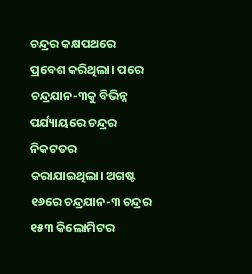ଚନ୍ଦ୍ରର କକ୍ଷପଥରେ ପ୍ରବେଶ କରିଥିଲା। ପରେ ଚନ୍ଦ୍ରଯାନ-୩କୁ ବିଭିନ୍ନ ପର୍ଯ୍ୟାୟରେ ଚନ୍ଦ୍ରର ନିକଟତର କରାଯାଇଥିଲା। ଅଗଷ୍ଟ ୧୬ରେ ଚନ୍ଦ୍ରଯାନ-୩ ଚନ୍ଦ୍ରର ୧୫୩ କିଲୋମିଟର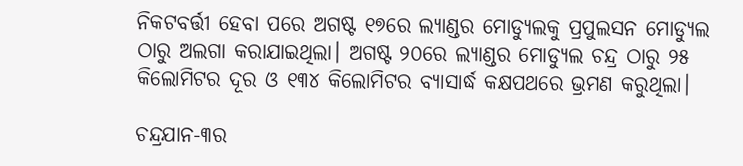ନିକଟବର୍ତ୍ତୀ ହେବା ପରେ ଅଗଷ୍ଟ ୧୭ରେ ଲ୍ୟାଣ୍ଡର ମୋଡ୍ୟୁଲକୁ ପ୍ରପୁଲସନ ମୋଡ୍ୟୁଲ ଠାରୁ ଅଲଗା କରାଯାଇଥିଲା। ଅଗଷ୍ଟ ୨୦ରେ ଲ୍ୟାଣ୍ଡର ମୋଡ୍ୟୁଲ ଚନ୍ଦ୍ର ଠାରୁ ୨୫ କିଲୋମିଟର ଦୂର ଓ ୧୩୪ କିଲୋମିଟର ବ୍ୟାସାର୍ଦ୍ଧ କକ୍ଷପଥରେ ଭ୍ରମଣ କରୁଥିଲା।

ଚନ୍ଦ୍ରଯାନ-୩ର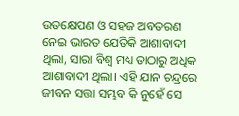ଉତକ୍ଷେପଣ ଓ ସହଜ ଅବତରଣ ନେଇ ଭାରତ ଯେତିକି ଆଶାବାଦୀ ଥିଲା, ସାରା ବିଶ୍ୱ ମଧ୍ୟ ତାଠାରୁ ଅଧିକ ଆଶାବାଦୀ ଥିଲା। ଏହି ଯାନ ଚନ୍ଦ୍ରରେ ଜୀବନ ସତ୍ତା ସମ୍ଭବ କି ନୁହେଁ ସେ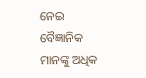ନେଇ ବୈଜ୍ଞାନିକ ମାନଙ୍କୁ ଅଧିକ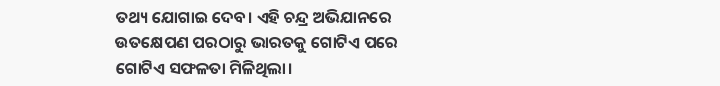ତଥ୍ୟ ଯୋଗାଇ ଦେବ। ଏହି ଚନ୍ଦ୍ର ଅଭିଯାନରେ ଉତକ୍ଷେପଣ ପରଠାରୁ ଭାରତକୁ ଗୋଟିଏ ପରେ ଗୋଟିଏ ସଫଳତା ମିଳିଥିଲା।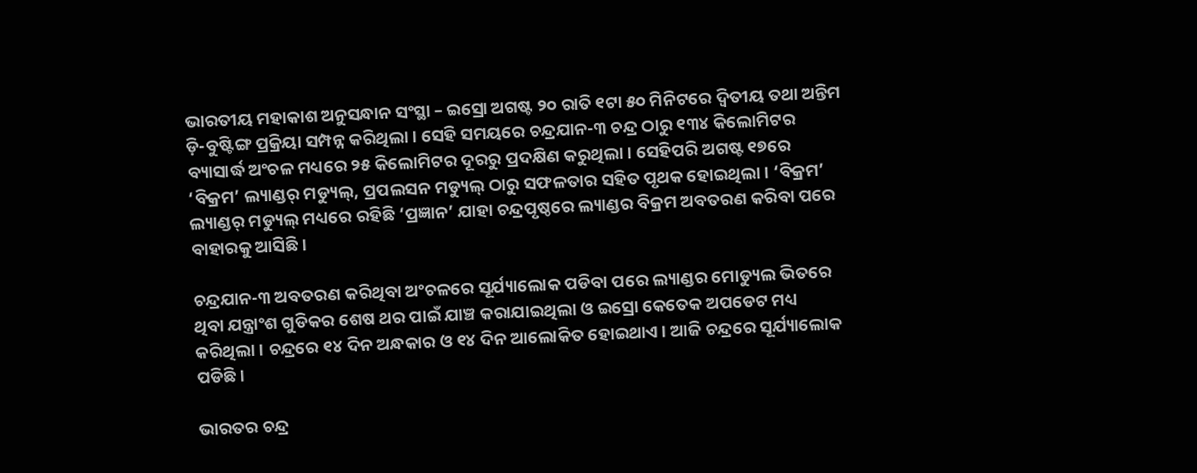ଭାରତୀୟ ମହାକାଶ ଅନୁସନ୍ଧାନ ସଂସ୍ଥା – ଇସ୍ରୋ ଅଗଷ୍ଟ ୨୦ ରାତି ୧ଟା ୫୦ ମିନିଟରେ ଦ୍ଵିତୀୟ ତଥା ଅନ୍ତିମ ଡ଼ି-ବୁଷ୍ଟିଙ୍ଗ ପ୍ରକ୍ରିୟା ସମ୍ପନ୍ନ କରିଥିଲା। ସେହି ସମୟରେ ଚନ୍ଦ୍ରଯାନ-୩ ଚନ୍ଦ୍ର ଠାରୁ ୧୩୪ କିଲୋମିଟର ବ୍ୟାସାର୍ଦ୍ଧ ଅଂଚଳ ମଧ୍ୟରେ ୨୫ କିଲୋମିଟର ଦୂରରୁ ପ୍ରଦକ୍ଷିଣ କରୁଥିଲା। ସେହିପରି ଅଗଷ୍ଟ ୧୭ରେ ‘ବିକ୍ରମ’ ଲ୍ୟାଣ୍ଡର୍ ମଡ୍ୟୁଲ୍, ପ୍ରପଲସନ ମଡ୍ୟୁଲ୍ ଠାରୁ ସଫଳତାର ସହିତ ପୃଥକ ହୋଇଥିଲା। ‘ବିକ୍ରମ’ ଲ୍ୟାଣ୍ଡର୍ ମଡ୍ୟୁଲ୍ ମଧ୍ୟରେ ରହିଛି ‘ପ୍ରଜ୍ଞାନ’ ଯାହା ଚନ୍ଦ୍ରପୃଷ୍ଠରେ ଲ୍ୟାଣ୍ଡର ବିକ୍ରମ ଅବତରଣ କରିବା ପରେ ବାହାରକୁ ଆସିଛି।

ଚନ୍ଦ୍ରଯାନ-୩ ଅବତରଣ କରିଥିବା ଅଂଚଳରେ ସୂର୍ଯ୍ୟାଲୋକ ପଡିବା ପରେ ଲ୍ୟାଣ୍ଡର ମୋଡ୍ୟୁଲ ଭିତରେ ଥିବା ଯନ୍ତ୍ରାଂଶ ଗୁଡିକର ଶେଷ ଥର ପାଇଁ ଯାଞ୍ଚ କରାଯାଇଥିଲା ଓ ଇସ୍ରୋ କେତେକ ଅପଡେଟ ମଧ୍ୟ କରିଥିଲା। ଚନ୍ଦ୍ରରେ ୧୪ ଦିନ ଅନ୍ଧକାର ଓ ୧୪ ଦିନ ଆଲୋକିତ ହୋଇଥାଏ। ଆଜି ଚନ୍ଦ୍ରରେ ସୂର୍ଯ୍ୟାଲୋକ ପଡିଛି।

ଭାରତର ଚନ୍ଦ୍ର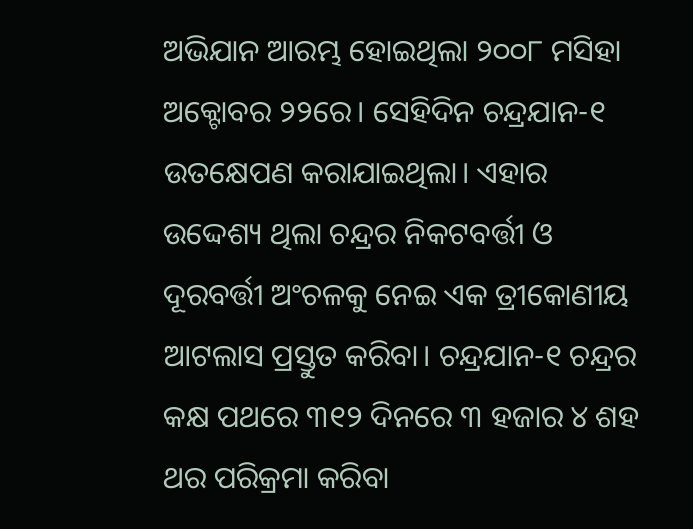ଅଭିଯାନ ଆରମ୍ଭ ହୋଇଥିଲା ୨୦୦୮ ମସିହା ଅକ୍ଟୋବର ୨୨ରେ। ସେହିଦିନ ଚନ୍ଦ୍ରଯାନ-୧ ଉତକ୍ଷେପଣ କରାଯାଇଥିଲା। ଏହାର ଉଦ୍ଦେଶ୍ୟ ଥିଲା ଚନ୍ଦ୍ରର ନିକଟବର୍ତ୍ତୀ ଓ ଦୂରବର୍ତ୍ତୀ ଅଂଚଳକୁ ନେଇ ଏକ ତ୍ରୀକୋଣୀୟ ଆଟଲାସ ପ୍ରସ୍ତୁତ କରିବା। ଚନ୍ଦ୍ରଯାନ-୧ ଚନ୍ଦ୍ରର କକ୍ଷ ପଥରେ ୩୧୨ ଦିନରେ ୩ ହଜାର ୪ ଶହ ଥର ପରିକ୍ରମା କରିବା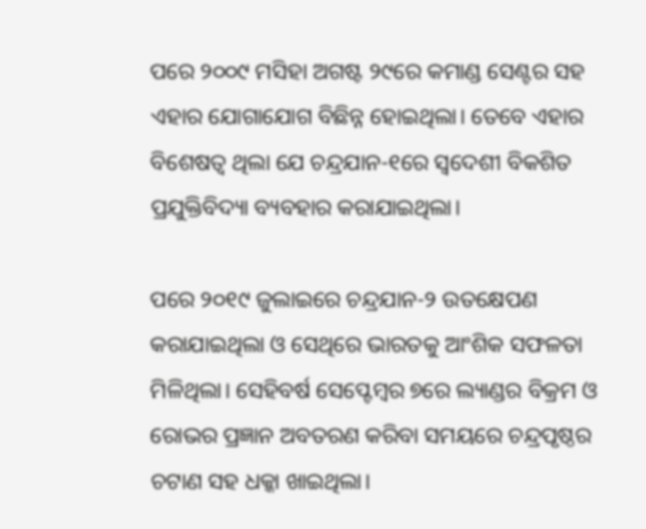ପରେ ୨୦୦୯ ମସିହା ଅଗଷ୍ଟ ୨୯ରେ କମାଣ୍ଡ ସେଣ୍ଟର ସହ ଏହାର ଯୋଗାଯୋଗ ବିଛିନ୍ନ ହୋଇଥିଲା। ତେବେ ଏହାର ବିଶେଷତ୍ୱ ଥିଲା ଯେ ଚନ୍ଦ୍ରଯାନ-୧ରେ ସ୍ୱଦେଶୀ ବିକଶିତ ପ୍ରଯୁକ୍ତିବିଦ୍ୟା ବ୍ୟବହାର କରାଯାଇଥିଲା।

ପରେ ୨୦୧୯ ଜୁଲାଇରେ ଚନ୍ଦ୍ରଯାନ-୨ ଉତକ୍ଷେପଣ କରାଯାଇଥିଲା ଓ ସେଥିରେ ଭାରତକୁ ଆଂଶିକ ସଫଳତା ମିଳିଥିଲା। ସେହିବର୍ଷ ସେପ୍ଟେମ୍ବର ୭ରେ ଲ୍ୟାଣ୍ଡର ବିକ୍ରମ ଓ ରୋଭର ପ୍ରଜ୍ଞାନ ଅବତରଣ କରିବା ସମୟରେ ଚନ୍ଦ୍ରପୃଷ୍ଠର ଚଟାଣ ସହ ଧକ୍କା ଖାଇଥିଲା।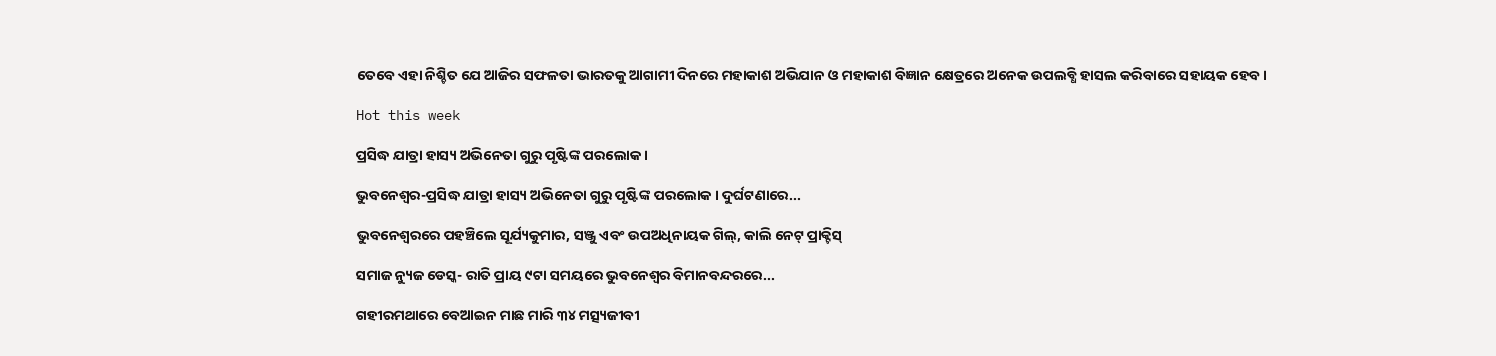ତେବେ ଏହା ନିଶ୍ଚିତ ଯେ ଆଜିର ସଫଳତା ଭାରତକୁ ଆଗାମୀ ଦିନରେ ମହାକାଶ ଅଭିଯାନ ଓ ମହାକାଶ ବିଜ୍ଞାନ କ୍ଷେତ୍ରରେ ଅନେକ ଉପଲବ୍ଧି ହାସଲ କରିବାରେ ସହାୟକ ହେବ।

Hot this week

ପ୍ରସିଦ୍ଧ ଯାତ୍ରା ହାସ୍ୟ ଅଭିନେତା ଗୁରୁ ପୃଷ୍ଟିଙ୍କ ପରଲୋକ ।

ଭୁବନେଶ୍ୱର-ପ୍ରସିଦ୍ଧ ଯାତ୍ରା ହାସ୍ୟ ଅଭିନେତା ଗୁରୁ ପୃଷ୍ଟିଙ୍କ ପରଲୋକ । ଦୁର୍ଘଟଣାରେ...

ଭୁବନେଶ୍ବରରେ ପହଞ୍ଚିଲେ ସୂର୍ଯ୍ୟକୁମାର, ସଞ୍ଜୁ ଏବଂ ଉପଅଧିନାୟକ ଗିଲ୍, କାଲି ନେଟ୍ ପ୍ରାକ୍ଟିସ୍

ସମାଜ ନ୍ୟୁଜ ଡେସ୍କ- ରାତି ପ୍ରାୟ ୯ଟା ସମୟରେ ଭୁବନେଶ୍ବର ବିମାନବନ୍ଦରରେ...

ଗହୀରମଥାରେ ବେଆଇନ ମାଛ ମାରି ୩୪ ମତ୍ସ୍ୟଜୀବୀ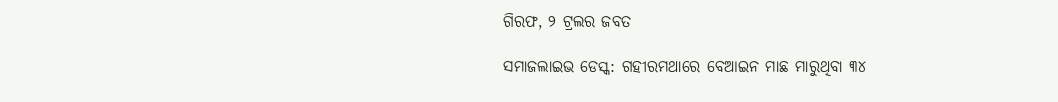ଗିରଫ, ୨ ଟ୍ରଲର ଜବତ

ସମାଜଲାଇଭ ଡେସ୍କ: ଗହୀରମଥାରେ ବେଆଇନ ମାଛ ମାରୁଥିବା ୩୪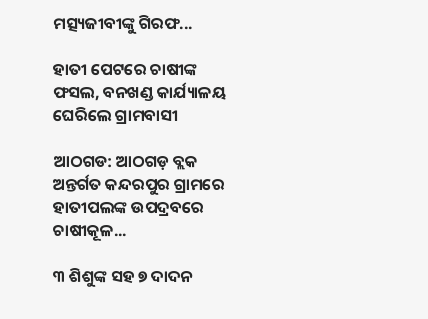ମତ୍ସ୍ୟଜୀବୀଙ୍କୁ ଗିରଫ...

ହାତୀ ପେଟରେ ଚାଷୀଙ୍କ ଫସଲ, ବନଖଣ୍ଡ କାର୍ଯ୍ୟାଳୟ ଘେରିଲେ ଗ୍ରାମବାସୀ

ଆଠଗଡ: ଆଠଗଡ଼ ବ୍ଲକ ଅନ୍ତର୍ଗତ କନ୍ଦରପୁର ଗ୍ରାମରେ ହାତୀପଲଙ୍କ ଉପଦ୍ରବରେ ଚାଷୀକୂଳ...

୩ ଶିଶୁଙ୍କ ସହ ୭ ଦାଦନ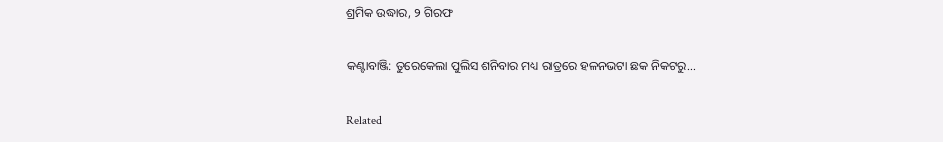ଶ୍ରମିକ ଉଦ୍ଧାର, ୨ ଗିରଫ

କଣ୍ଟାବାଞ୍ଜି: ତୁରେକେଲା ପୁଲିସ ଶନିବାର ମଧ୍ୟ ରାତ୍ରରେ ହଳନଭଟା ଛକ ନିକଟରୁ...

Related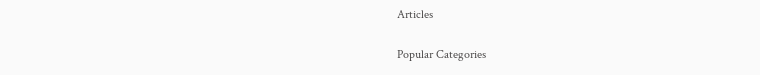Articles

Popular Categories